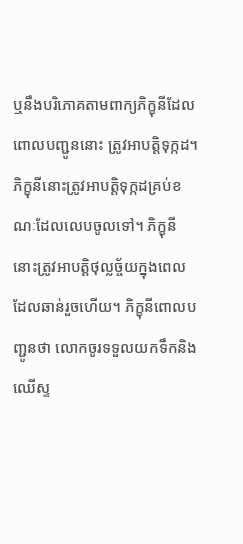ឬនឹងបរិភោគតាមពាក្យភិក្ខុនីដែលពោលបញ្ជូននោះ ត្រូវអាបត្តិទុក្កដ។ ភិក្ខុនីនោះត្រូវអាបត្តិទុក្កដគ្រប់ខណៈដែលលេបចូលទៅ។ ភិក្ខុនីនោះត្រូវអាបត្តិថុល្លច្ច័យក្នុងពេលដែលឆាន់រួចហើយ។ ភិក្ខុនីពោលបញ្ជូនថា លោកចូរទទួលយកទឹកនិងឈើស្ទ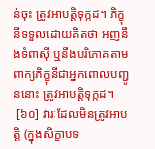ន់ចុះ ត្រូវអាបត្តិទុក្កដ។ ភិក្ខុនីទទួលដោយគិតថា អញនឹងទំពាស៊ី ឬនឹងបរិភោគតាមពាក្យភិក្ខុនីជាអ្នកពោលបញ្ជូននោះ ត្រូវអាបត្តិទុក្កដ។
 [៦០] វារៈដែលមិនត្រូវអាបត្តិ (ក្នុងសិក្ខាបទ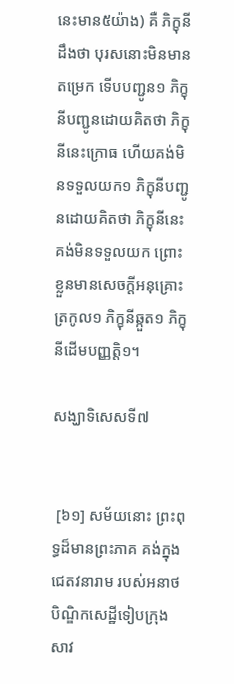នេះមាន៥យ៉ាង) គឺ ភិក្ខុនីដឹងថា បុរសនោះមិនមានតម្រេក ទើបបញ្ជូន១ ភិក្ខុនីបញ្ជូនដោយគិតថា ភិក្ខុនីនេះក្រោធ ហើយគង់មិនទទួលយក១ ភិក្ខុនីបញ្ជូនដោយគិតថា ភិក្ខុនីនេះគង់មិនទទួលយក ព្រោះខ្លួនមានសេចក្តីអនុគ្រោះត្រកូល១ ភិក្ខុនីឆ្កួត១ ភិក្ខុនីដើមបញ្ញត្តិ១។

សង្ឃាទិសេសទី៧


 [៦១] សម័យនោះ ព្រះពុទ្ធដ៏មានព្រះភាគ គង់ក្នុងជេតវនារាម របស់អនាថបិណ្ឌិកសេដ្ឋីទៀបក្រុងសាវ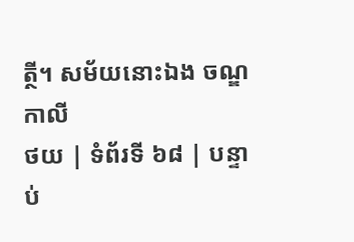ត្ថី។ សម័យនោះឯង ចណ្ឌកាលី
ថយ | ទំព័រទី ៦៨ | បន្ទាប់